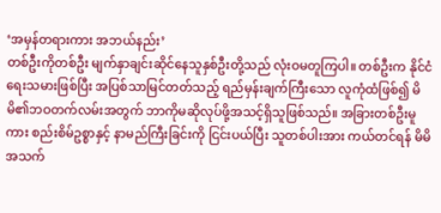‘အမှန်တရားကား အဘယ်နည်း’
တစ်ဦးကိုတစ်ဦး မျက်နှာချင်းဆိုင်နေသူနှစ်ဦးတို့သည် လုံးဝမတူကြပါ။ တစ်ဦးက နိုင်ငံရေးသမားဖြစ်ပြီး အပြစ်သာမြင်တတ်သည့် ရည်မှန်းချက်ကြီးသော လူကုံထံဖြစ်၍ မိမိ၏ဘဝတက်လမ်းအတွက် ဘာကိုမဆိုလုပ်ဖို့အသင့်ရှိသူဖြစ်သည်။ အခြားတစ်ဦးမူကား စည်းစိမ်ဥစ္စာနှင့် နာမည်ကြီးခြင်းကို ငြင်းပယ်ပြီး သူတစ်ပါးအား ကယ်တင်ရန် မိမိအသက်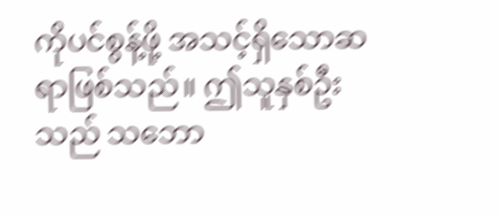ကိုပင်စွန့်ဖို့ အသင့်ရှိသောဆရာဖြစ်သည်။ ဤသူနှစ်ဦးသည် သဘော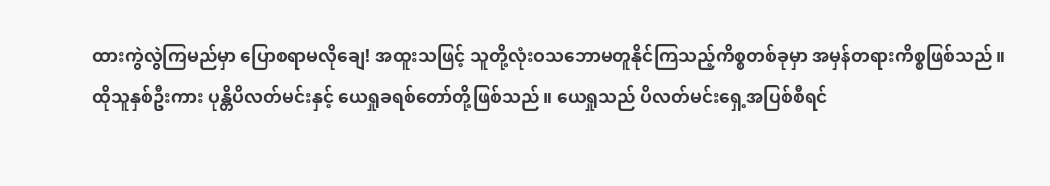ထားကွဲလွဲကြမည်မှာ ပြောစရာမလိုချေ! အထူးသဖြင့် သူတို့လုံးဝသဘောမတူနိုင်ကြသည့်ကိစ္စတစ်ခုမှာ အမှန်တရားကိစ္စဖြစ်သည်။
ထိုသူနှစ်ဦးကား ပုန္တိပိလတ်မင်းနှင့် ယေရှုခရစ်တော်တို့ဖြစ်သည်။ ယေရှုသည် ပိလတ်မင်းရှေ့အပြစ်စီရင်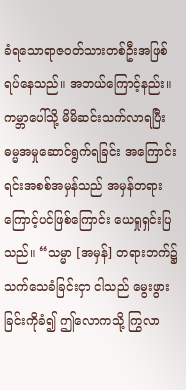ခံရသောရာဇဝတ်သားတစ်ဦးအဖြစ် ရပ်နေသည်။ အဘယ်ကြောင့်နည်း။ ကမ္ဘာပေါ်သို့ မိမိဆင်းသက်လာရပြီး ဓမ္မအမှုဆောင်ရွက်ရခြင်း အကြောင်းရင်းအစစ်အမှန်သည် အမှန်တရားကြောင့်ပင်ဖြစ်ကြောင်း ယေရှုရှင်းပြသည်။ “သမ္မာ [အမှန်] တရားဘက်၌ သက်သေခံခြင်းငှာ ငါသည် မွေးဖွားခြင်းကိုခံ၍ ဤလောကသို့ ကြွလာ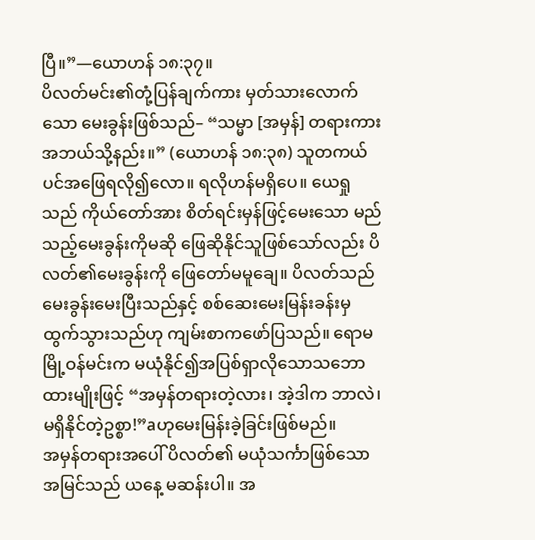ပြီ။”—ယောဟန် ၁၈:၃၇။
ပိလတ်မင်း၏တုံ့ပြန်ချက်ကား မှတ်သားလောက်သော မေးခွန်းဖြစ်သည်– “သမ္မာ [အမှန်] တရားကား အဘယ်သို့နည်း။” (ယောဟန် ၁၈:၃၈) သူတကယ်ပင်အဖြေရလို၍လော။ ရလိုဟန်မရှိပေ။ ယေရှုသည် ကိုယ်တော်အား စိတ်ရင်းမှန်ဖြင့်မေးသော မည်သည့်မေးခွန်းကိုမဆို ဖြေဆိုနိုင်သူဖြစ်သော်လည်း ပိလတ်၏မေးခွန်းကို ဖြေတော်မမူချေ။ ပိလတ်သည် မေးခွန်းမေးပြီးသည်နှင့် စစ်ဆေးမေးမြန်းခန်းမှ ထွက်သွားသည်ဟု ကျမ်းစာကဖော်ပြသည်။ ရောမမြို့ဝန်မင်းက မယုံနိုင်၍အပြစ်ရှာလိုသောသဘောထားမျိုးဖြင့် “အမှန်တရားတဲ့လား၊ အဲ့ဒါက ဘာလဲ၊ မရှိနိုင်တဲ့ဥစ္စာ!”aဟုမေးမြန်းခဲ့ခြင်းဖြစ်မည်။
အမှန်တရားအပေါ် ပိလတ်၏ မယုံသင်္ကာဖြစ်သောအမြင်သည် ယနေ့ မဆန်းပါ။ အ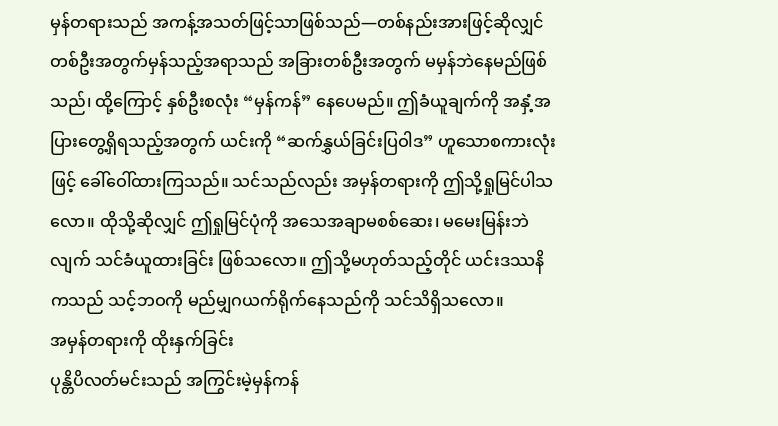မှန်တရားသည် အကန့်အသတ်ဖြင့်သာဖြစ်သည်—တစ်နည်းအားဖြင့်ဆိုလျှင် တစ်ဦးအတွက်မှန်သည့်အရာသည် အခြားတစ်ဦးအတွက် မမှန်ဘဲနေမည်ဖြစ်သည်၊ ထို့ကြောင့် နှစ်ဦးစလုံး “မှန်ကန်” နေပေမည်။ ဤခံယူချက်ကို အနှံ့အပြားတွေ့ရှိရသည့်အတွက် ယင်းကို “ဆက်နွှယ်ခြင်းပြဝါဒ” ဟူသောစကားလုံးဖြင့် ခေါ်ဝေါ်ထားကြသည်။ သင်သည်လည်း အမှန်တရားကို ဤသို့ရှုမြင်ပါသလော။ ထိုသို့ဆိုလျှင် ဤရှုမြင်ပုံကို အသေအချာမစစ်ဆေး၊ မမေးမြန်းဘဲလျက် သင်ခံယူထားခြင်း ဖြစ်သလော။ ဤသို့မဟုတ်သည့်တိုင် ယင်းဒဿနိကသည် သင့်ဘဝကို မည်မျှဂယက်ရိုက်နေသည်ကို သင်သိရှိသလော။
အမှန်တရားကို ထိုးနှက်ခြင်း
ပုန္တိပိလတ်မင်းသည် အကြွင်းမဲ့မှန်ကန်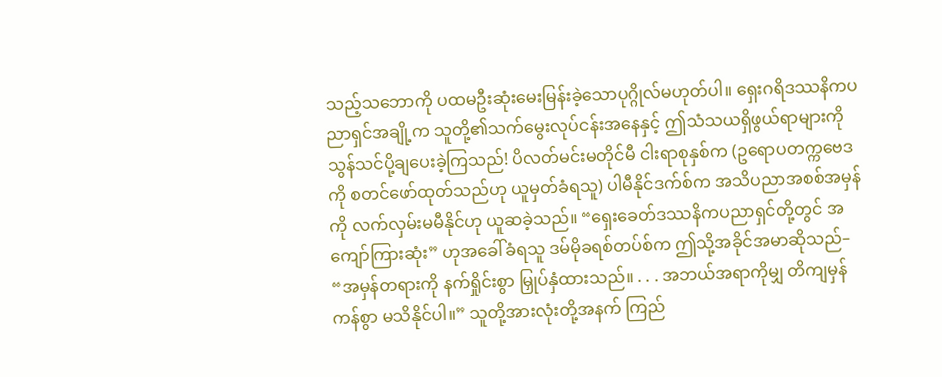သည့်သဘောကို ပထမဦးဆုံးမေးမြန်းခဲ့သောပုဂ္ဂိုလ်မဟုတ်ပါ။ ရှေးဂရိဒဿနိကပညာရှင်အချို့က သူတို့၏သက်မွေးလုပ်ငန်းအနေနှင့် ဤသံသယရှိဖွယ်ရာများကို သွန်သင်ပို့ချပေးခဲ့ကြသည်! ပိလတ်မင်းမတိုင်မီ ငါးရာစုနှစ်က (ဥရောပတက္ကဗေဒကို စတင်ဖော်ထုတ်သည်ဟု ယူမှတ်ခံရသူ) ပါမီနိုင်ဒက်စ်က အသိပညာအစစ်အမှန်ကို လက်လှမ်းမမီနိုင်ဟု ယူဆခဲ့သည်။ “ရှေးခေတ်ဒဿနိကပညာရှင်တို့တွင် အကျော်ကြားဆုံး” ဟုအခေါ်ခံရသူ ဒမ်မိုခရစ်တပ်စ်က ဤသို့အခိုင်အမာဆိုသည်– “အမှန်တရားကို နက်ရှိုင်းစွာ မြှုပ်နှံထားသည်။ . . . အဘယ်အရာကိုမျှ တိကျမှန်ကန်စွာ မသိနိုင်ပါ။” သူတို့အားလုံးတို့အနက် ကြည်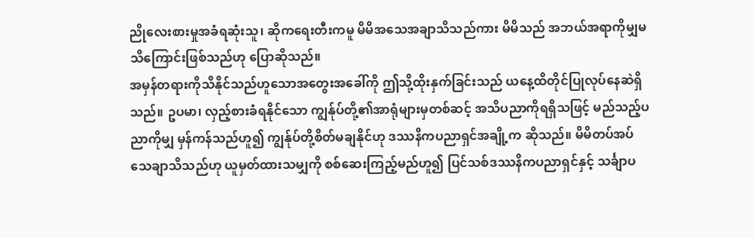ညိုလေးစားမှုအခံရဆုံးသူ၊ ဆိုကရေးတီးကမူ မိမိအသေအချာသိသည်ကား မိမိသည် အဘယ်အရာကိုမျှမသိကြောင်းဖြစ်သည်ဟု ပြောဆိုသည်။
အမှန်တရားကိုသိနိုင်သည်ဟူသောအတွေးအခေါ်ကို ဤသို့ထိုးနှက်ခြင်းသည် ယနေ့ထိတိုင်ပြုလုပ်နေဆဲရှိသည်။ ဥပမာ၊ လှည့်စားခံရနိုင်သော ကျွန်ုပ်တို့၏အာရုံများမှတစ်ဆင့် အသိပညာကိုရရှိသဖြင့် မည်သည့်ပညာကိုမျှ မှန်ကန်သည်ဟူ၍ ကျွန်ုပ်တို့စိတ်မချနိုင်ဟု ဒဿနိကပညာရှင်အချို့က ဆိုသည်။ မိမိတပ်အပ်သေချာသိသည်ဟု ယူမှတ်ထားသမျှကို စစ်ဆေးကြည့်မည်ဟူ၍ ပြင်သစ်ဒဿနိကပညာရှင်နှင့် သင်္ချာပ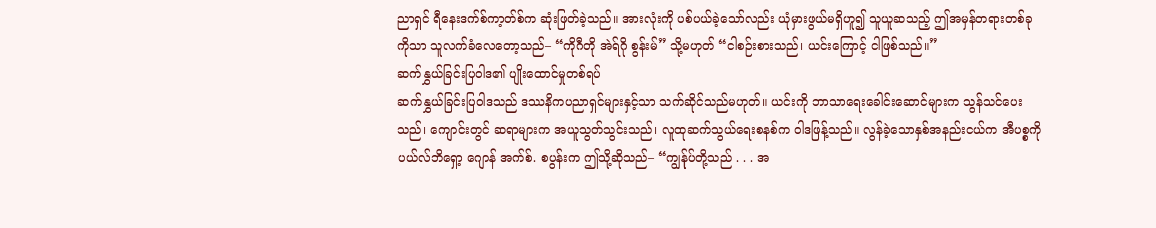ညာရှင် ရီနေးဒက်စ်ကာ့တ်စ်က ဆုံးဖြတ်ခဲ့သည်။ အားလုံးကို ပစ်ပယ်ခဲ့သော်လည်း ယုံမှားဖွယ်မရှိဟူ၍ သူယူဆသည့် ဤအမှန်တရားတစ်ခုကိုသာ သူလက်ခံလေတော့သည်– “ကိုဂီတို အဲရ်ဂို စွန်းမ်” သို့မဟုတ် “ငါစဉ်းစားသည်၊ ယင်းကြောင့် ငါဖြစ်သည်။”
ဆက်နွှယ်ခြင်းပြဝါဒ၏ ပျိုးထောင်မှုတစ်ရပ်
ဆက်နွှယ်ခြင်းပြဝါဒသည် ဒဿနိကပညာရှင်များနှင့်သာ သက်ဆိုင်သည်မဟုတ်။ ယင်းကို ဘာသာရေးခေါင်းဆောင်များက သွန်သင်ပေးသည်၊ ကျောင်းတွင် ဆရာများက အယူသွတ်သွင်းသည်၊ လူထုဆက်သွယ်ရေးစနစ်က ဝါဒဖြန့်သည်။ လွန်ခဲ့သောနှစ်အနည်းငယ်က အီပစ္စကိုပယ်လ်ဘိရှော့ ဂျောန် အက်စ်. စပွန်းက ဤသို့ဆိုသည်– “ကျွန်ုပ်တို့သည် . . . အ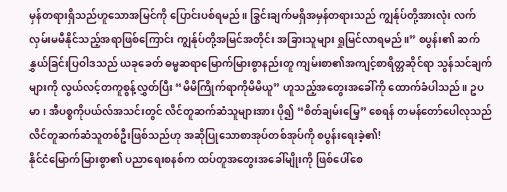မှန်တရားရှိသည်ဟူသောအမြင်ကို ပြောင်းပစ်ရမည်။ ခြွင်းချက်မရှိအမှန်တရားသည် ကျွန်ုပ်တို့အားလုံး လက်လှမ်းမမီနိုင်သည့်အရာဖြစ်ကြောင်း ကျွန်ုပ်တို့အမြင်အတိုင်း အခြားသူများ ရှုမြင်လာရမည်။” စပွန်း၏ ဆက်နွှယ်ခြင်းပြဝါဒသည် ယခုခေတ် ဓမ္မဆရာမြောက်မြားစွာနည်းတူ ကျမ်းစာ၏အကျင့်စာရိတ္တဆိုင်ရာ သွန်သင်ချက်များကို လွယ်လင့်တကူစွန့်လွှတ်ပြီး “မိမိကြိုက်ရာကိုမိမိယူ” ဟူသည့်အတွေးအခေါ်ကို ထောက်ခံပါသည်။ ဥပမာ၊ အီပစ္စကိုပယ်လ်အသင်းတွင် လိင်တူဆက်ဆံသူများအား ပို၍ “စိတ်ချမ်းမြေ့” စေရန် တမန်တော်ပေါလုသည် လိင်တူဆက်ဆံသူတစ်ဦးဖြစ်သည်ဟု အဆိုပြုသောစာအုပ်တစ်အုပ်ကို စပွန်းရေးခဲ့၏!
နိုင်ငံမြောက်မြားစွာ၏ ပညာရေးစနစ်က ထပ်တူအတွေးအခေါ်မျိုးကို ဖြစ်ပေါ်စေ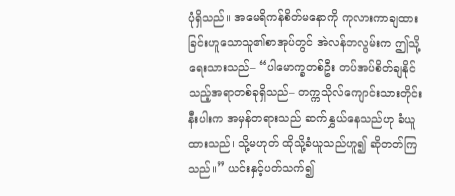ပုံရှိသည်။ အမေရိကန်စိတ်မနောကို ကုလားကာချထားခြင်းဟူသောသူ၏စာအုပ်တွင် အဲလန်ဘလွမ်းက ဤသို့ရေးသားသည်– “ပါမောက္ခတစ်ဦး တပ်အပ်စိတ်ချနိုင်သည့်အရာတစ်ခုရှိသည်– တက္ကသိုလ်ကျောင်းသားတိုင်းနီးပါးက အမှန်တရားသည် ဆက်နွှယ်နေသည်ဟု ခံယူထားသည်၊ သို့မဟုတ် ထိုသို့ခံယူသည်ဟူ၍ ဆိုတတ်ကြသည်။” ယင်းနှင့်ပတ်သက်၍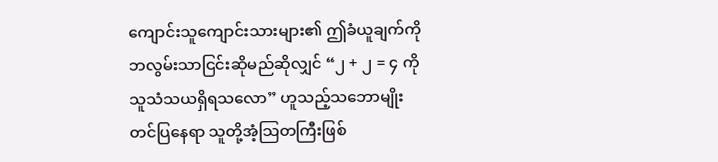ကျောင်းသူကျောင်းသားများ၏ ဤခံယူချက်ကို ဘလွမ်းသာငြင်းဆိုမည်ဆိုလျှင် “၂ + ၂ = ၄ ကိုသူသံသယရှိရသလော” ဟူသည့်သဘောမျိုးတင်ပြနေရာ သူတို့အံ့သြတကြီးဖြစ်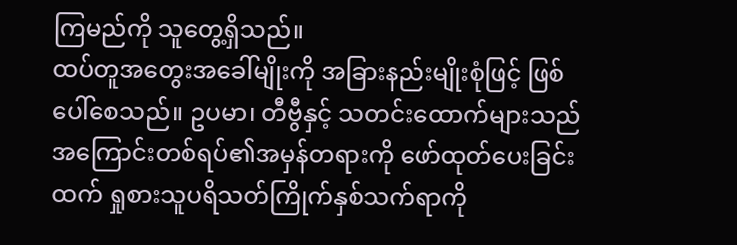ကြမည်ကို သူတွေ့ရှိသည်။
ထပ်တူအတွေးအခေါ်မျိုးကို အခြားနည်းမျိုးစုံဖြင့် ဖြစ်ပေါ်စေသည်။ ဥပမာ၊ တီဗွီနှင့် သတင်းထောက်များသည် အကြောင်းတစ်ရပ်၏အမှန်တရားကို ဖော်ထုတ်ပေးခြင်းထက် ရှုစားသူပရိသတ်ကြိုက်နှစ်သက်ရာကို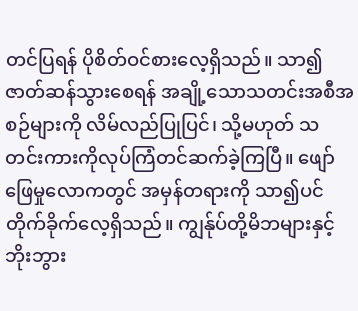တင်ပြရန် ပိုစိတ်ဝင်စားလေ့ရှိသည်။ သာ၍ ဇာတ်ဆန်သွားစေရန် အချို့သောသတင်းအစီအစဉ်များကို လိမ်လည်ပြုပြင်၊ သို့မဟုတ် သတင်းကားကိုလုပ်ကြံတင်ဆက်ခဲ့ကြပြီ။ ဖျော်ဖြေမှုလောကတွင် အမှန်တရားကို သာ၍ပင်တိုက်ခိုက်လေ့ရှိသည်။ ကျွန်ုပ်တို့မိဘများနှင့် ဘိုးဘွား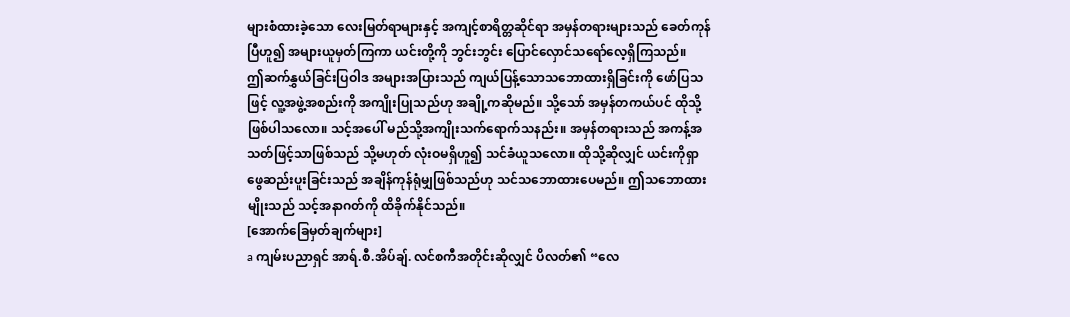များစံထားခဲ့သော လေးမြတ်ရာများနှင့် အကျင့်စာရိတ္တဆိုင်ရာ အမှန်တရားများသည် ခေတ်ကုန်ပြီဟူ၍ အများယူမှတ်ကြကာ ယင်းတို့ကို ဘွင်းဘွင်း ပြောင်လှောင်သရော်လေ့ရှိကြသည်။
ဤဆက်နွှယ်ခြင်းပြဝါဒ အများအပြားသည် ကျယ်ပြန့်သောသဘောထားရှိခြင်းကို ဖော်ပြသဖြင့် လူ့အဖွဲ့အစည်းကို အကျိုးပြုသည်ဟု အချို့ကဆိုမည်။ သို့သော် အမှန်တကယ်ပင် ထိုသို့ဖြစ်ပါသလော။ သင့်အပေါ် မည်သို့အကျိုးသက်ရောက်သနည်း။ အမှန်တရားသည် အကန့်အသတ်ဖြင့်သာဖြစ်သည် သို့မဟုတ် လုံးဝမရှိဟူ၍ သင်ခံယူသလော။ ထိုသို့ဆိုလျှင် ယင်းကိုရှာဖွေဆည်းပူးခြင်းသည် အချိန်ကုန်ရုံမျှဖြစ်သည်ဟု သင်သဘောထားပေမည်။ ဤသဘောထားမျိုးသည် သင့်အနာဂတ်ကို ထိခိုက်နိုင်သည်။
[အောက်ခြေမှတ်ချက်များ]
a ကျမ်းပညာရှင် အာရ်.စီ.အိပ်ချ်. လင်စကီအတိုင်းဆိုလျှင် ပိလတ်၏ “လေ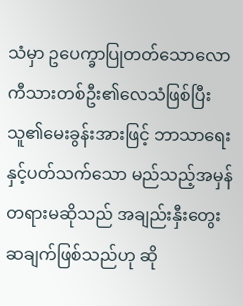သံမှာ ဥပေက္ခာပြုတတ်သောလောကီသားတစ်ဦး၏လေသံဖြစ်ပြီး သူ၏မေးခွန်းအားဖြင့် ဘာသာရေးနှင့်ပတ်သက်သော မည်သည့်အမှန်တရားမဆိုသည် အချည်းနှီးတွေးဆချက်ဖြစ်သည်ဟု ဆို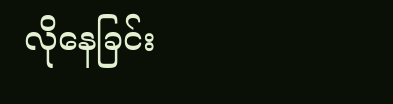လိုနေခြင်း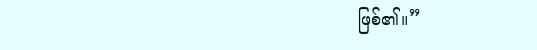ဖြစ်၏။”